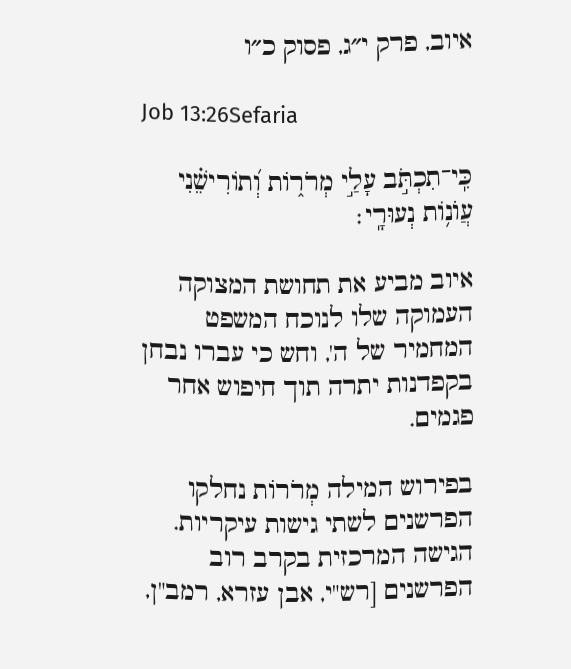איוב, פרק י״ג, פסוק כ״ו

Job 13:26Sefaria

כִּֽי־תִכְתֹּ֣ב עָלַ֣י מְרֹר֑וֹת וְ֝תוֹרִישֵׁ֗נִי עֲוֺנ֥וֹת נְעוּרָֽי׃

איוב מביע את תחושת המצוקה העמוקה שלו לנוכח המשפט המחמיר של ה', וחש כי עברו נבחן בקפדנות יתרה תוך חיפוש אחר פגמים.

בפירוש המילה מְרֹרוֹת נחלקו הפרשנים לשתי גישות עיקריות. הגישה המרכזית בקרב רוב הפרשנים [רש"י, אבן עזרא, רמב"ן,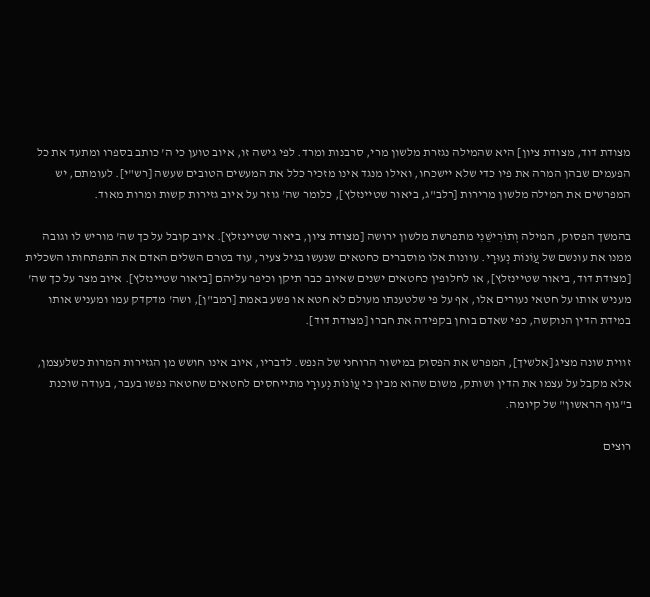מצודת דוד, מצודת ציון] היא שהמילה נגזרת מלשון מרי, סרבנות ומרד. לפי גישה זו, איוב טוען כי ה' כותב בספרו ומתעד את כל הפעמים שבהן המרה את פיו כדי שלא יישכחו, ואילו מנגד אינו מזכיר כלל את המעשים הטובים שעשה [רש"י]. לעומתם, יש המפרשים את המילה מלשון מרירות [רלב"ג, ביאור שטיינזלץ], כלומר שה' גוזר על איוב גזירות קשות ומרות מאוד.

בהמשך הפסוק, המילה וְתוֹרִישֵׁנִי מתפרשת מלשון ירושה [מצודת ציון, ביאור שטיינזלץ]. איוב קובל על כך שה' מוריש לו וגובה ממנו את עונשם של עֲוֹנוֹת נְעוּרָי. עוונות אלו מוסברים כחטאים שנעשו בגיל צעיר, עוד בטרם השלים האדם את התפתחותו השכלית [מצודת דוד, ביאור שטיינזלץ], או לחלופין כחטאים ישנים שאיוב כבר תיקן וכיפר עליהם [ביאור שטיינזלץ]. איוב מצר על כך שה' מעניש אותו על חטאי נעורים אלו, אף על פי שלטענתו מעולם לא חטא או פשע באמת [רמב"ן], ושה' מדקדק עמו ומעניש אותו במידת הדין הנוקשה, כפי שאדם בוחן בקפידה את חברו [מצודת דוד].

זווית שונה מציג [אלשיך], המפרש את הפסוק במישור הרוחני של הנפש. לדבריו, איוב אינו חושש מן הגזירות המרות כשלעצמן, אלא מקבל על עצמו את הדין ושותק, משום שהוא מבין כי עֲוֹנוֹת נְעוּרָי מתייחסים לחטאים שחטאה נפשו בעבר, בעודה שוכנת ב"גוף הראשון" של קיומה.

רוצים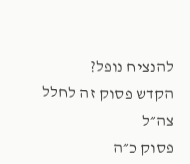להנציח נופל?
הקדש פסוק זה לחלל צה״ל
פסוק כ״ה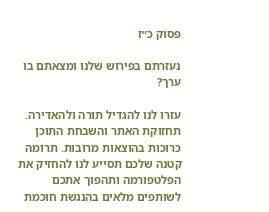פסוק כ״ז

נעזרתם בפירוש שלנו ומצאתם בו ערך?

עזרו לנו להגדיל תורה ולהאדירה. תחזוקת האתר והשבחת התוכן כרוכות בהוצאות מרובות. תרומה קטנה שלכם תסייע לנו להחזיק את הפלטפורמה ותהפוך אתכם לשותפים מלאים בהנגשת חוכמת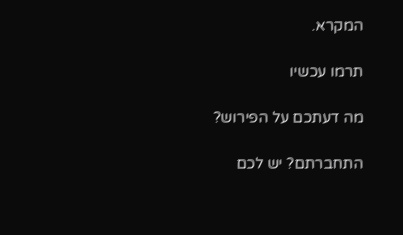המקרא.

תרמו עכשיו

מה דעתכם על הפירוש?

התחברתם? יש לכם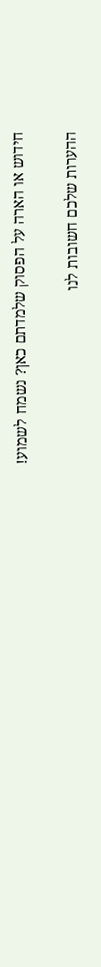חידוש או הארה על הפסוק שלמדתם כאן? נשמח לשמוע!

ההערות שלכם חשובות לנו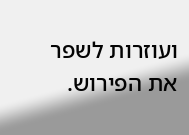ועוזרות לשפר את הפירוש.